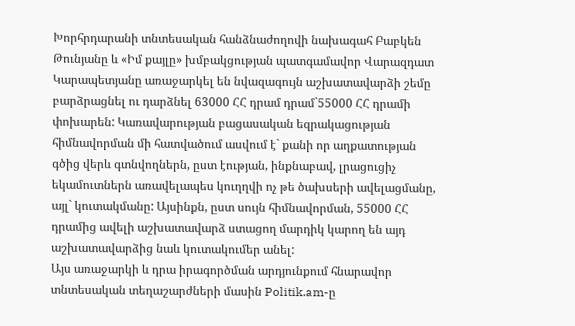Խորհրդարանի տնտեսական հանձնաժողովի նախագահ Բաբկեն Թունյանը և «Իմ քայլը» խմբակցության պատգամավոր Վարազդատ Կարապետյանը առաջարկել են նվազագույն աշխատավարձի շեմը բարձրացնել ու դարձնել 63000 ՀՀ դրամ դրամ`55000 ՀՀ դրամի փոխարեն: Կառավարության բացասական եզրակացության հիմնավորման մի հատվածում ասվում է` քանի որ աղքատության գծից վերև գտնվողներն, ըստ էության, ինքնաբավ, լրացուցիչ եկամուտներն առավելապես կուղղվի ոչ թե ծախսերի ավելացմանը, այլ` կուտակմանը: Այսինքն, ըստ սույն հիմնավորման, 55000 ՀՀ դրամից ավելի աշխատավարձ ստացող մարդիկ կարող են այդ աշխատավարձից նաև կուտակումեր անել:
Այս առաջարկի և դրա իրագործման արդյունքում հնարավոր տնտեսական տեղաշարժների մասին Politik.am-ը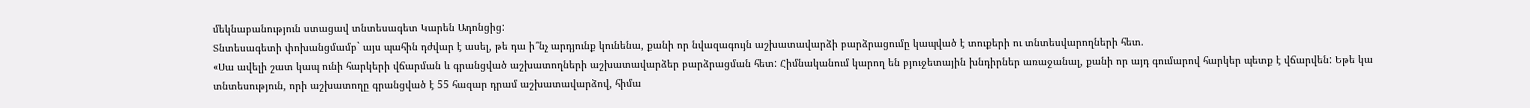մեկնաբանություն ստացավ տնտեսագետ Կարեն Ադոնցից:
Տնտեսագետի փոխանցմամբ` այս պահին դժվար է ասել, թե դա ի՞նչ արդյունք կունենա, քանի որ նվազագույն աշխատավարձի բարձրացումը կապված է տուքերի ու տնտեսվարողների հետ.
«Սա ավելի շատ կապ ունի հարկերի վճարման և գրանցված աշխատողների աշխատավարձեր բարձրացման հետ: Հիմնականում կարող են բյուջետային խնդիրներ առաջանալ, քանի որ այդ գումարով հարկեր պետք է վճարվեն: Եթե կա տնտեսություն, որի աշխատողը գրանցված է 55 հազար դրամ աշխատավարձով, հիմա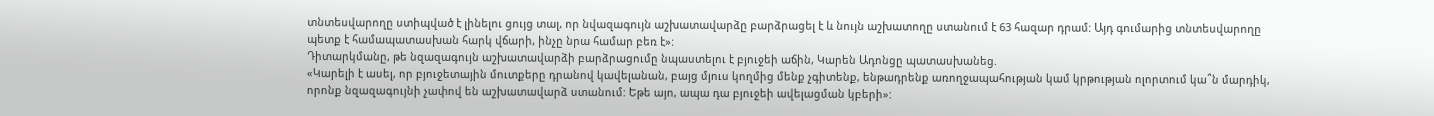տնտեսվարողը ստիպված է լինելու ցույց տալ, որ նվազագույն աշխատավարձը բարձրացել է և նույն աշխատողը ստանում է 63 հազար դրամ: Այդ գումարից տնտեսվարողը պետք է համապատասխան հարկ վճարի, ինչը նրա համար բեռ է»:
Դիտարկմանը, թե նզազագույն աշխատավարձի բարձրացումը նպաստելու է բյուջեի աճին, Կարեն Ադոնցը պատասխանեց.
«Կարելի է ասել, որ բյուջետային մուտքերը դրանով կավելանան, բայց մյուս կողմից մենք չգիտենք, ենթադրենք առողջապահության կամ կրթության ոլորտում կա՞ն մարդիկ, որոնք նզազագույնի չափով են աշխատավարձ ստանում: Եթե այո, ապա դա բյուջեի ավելացման կբերի»: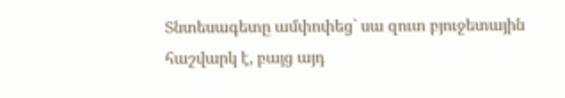Տնտեսագետը ամփոփեց` սա զուտ բյուջետային հաշվարկ է, բայց այդ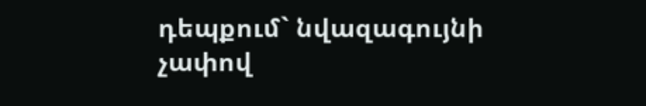դեպքում` նվազագույնի չափով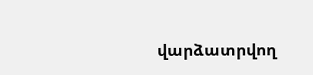վարձատրվող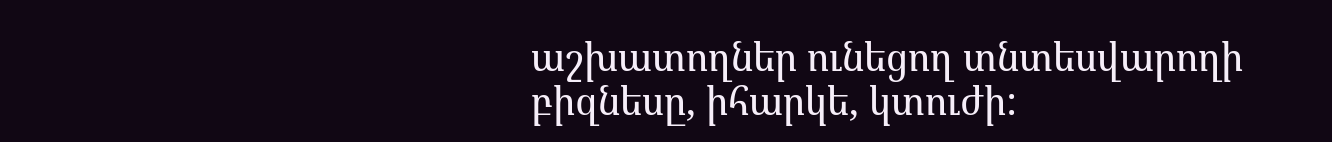աշխատողներ ունեցող տնտեսվարողի բիզնեսը, իհարկե, կտուժի: